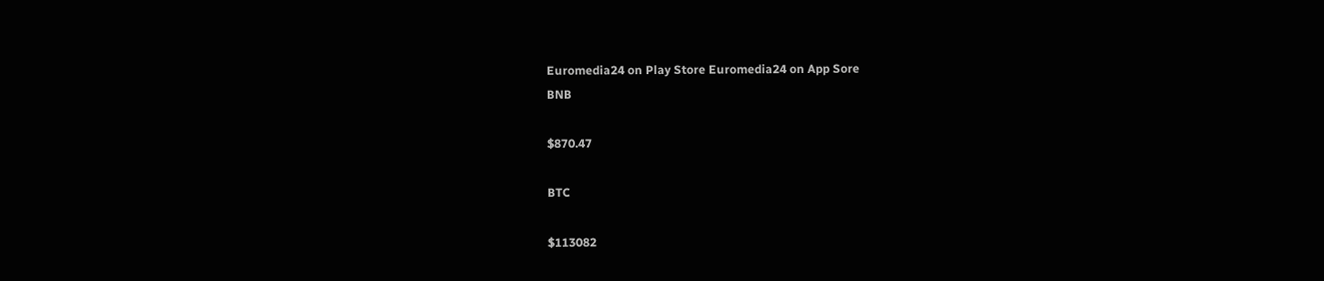Euromedia24 on Play Store Euromedia24 on App Sore
BNB

$870.47

BTC

$113082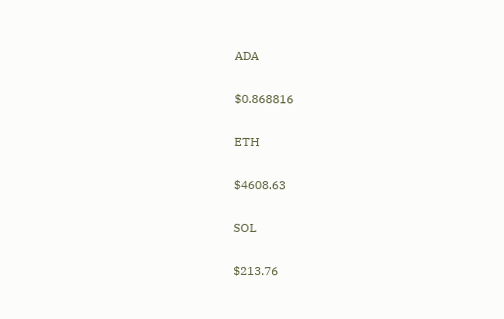ADA

$0.868816

ETH

$4608.63

SOL

$213.76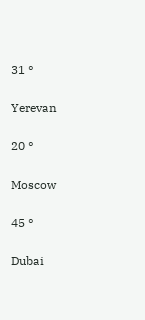31 °

Yerevan

20 °

Moscow

45 °

Dubai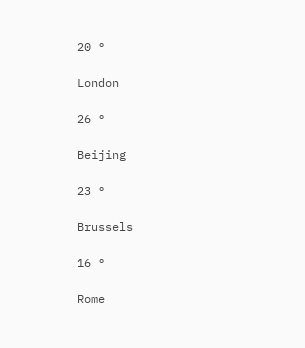20 °

London

26 °

Beijing

23 °

Brussels

16 °

Rome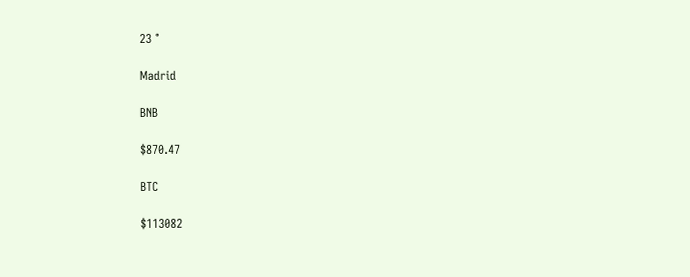23 °

Madrid

BNB

$870.47

BTC

$113082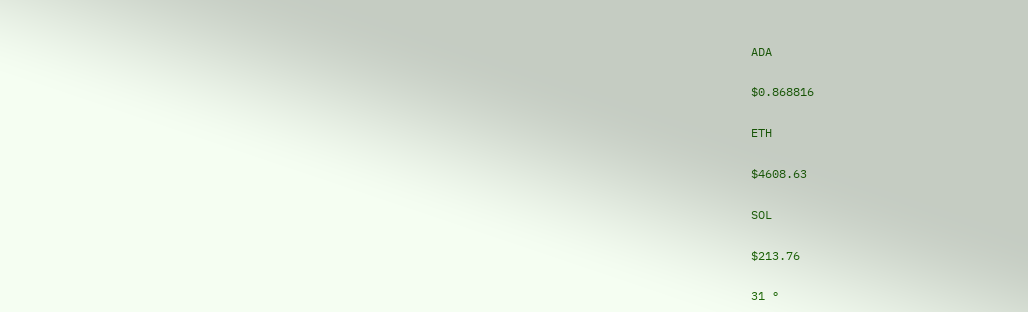ADA

$0.868816

ETH

$4608.63

SOL

$213.76

31 °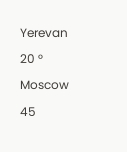Yerevan

20 °

Moscow

45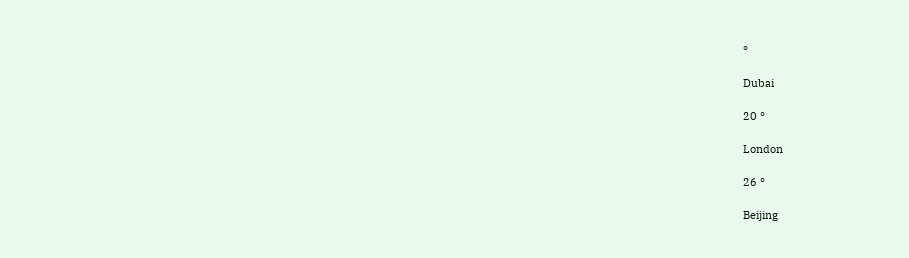°

Dubai

20 °

London

26 °

Beijing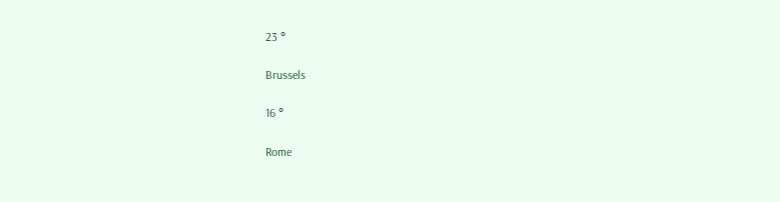23 °

Brussels

16 °

Rome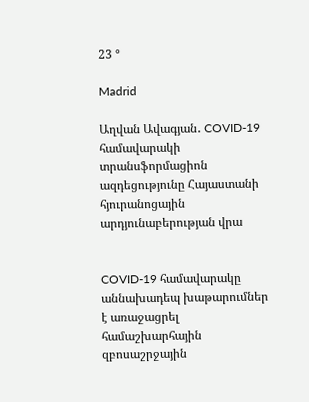23 °

Madrid

Աղվան Ավագյան․ COVID-19 համավարակի տրանսֆորմացիոն ազդեցությունը Հայաստանի հյուրանոցային արդյունաբերության վրա


COVID-19 համավարակը աննախադեպ խաթարումներ է առաջացրել համաշխարհային զբոսաշրջային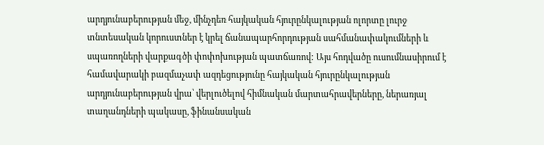արդյունաբերության մեջ, մինչդեռ հայկական հյուրընկալության ոլորտը լուրջ տնտեսական կորուստներ է կրել ճանապարհորդության սահմանափակումների և սպառողների վարքագծի փոփոխության պատճառով: Այս հոդվածը ուսումնասիրում է համավարակի բազմաչափ ազդեցությունը հայկական հյուրընկալության արդյունաբերության վրա՝ վերլուծելով հիմնական մարտահրավերները, ներառյալ տաղանդների պակասը, ֆինանսական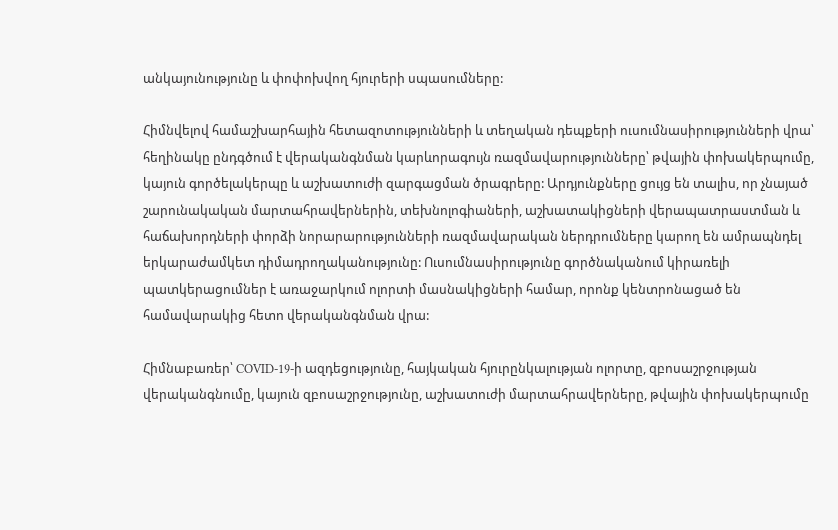անկայունությունը և փոփոխվող հյուրերի սպասումները:

Հիմնվելով համաշխարհային հետազոտությունների և տեղական դեպքերի ուսումնասիրությունների վրա՝ հեղինակը ընդգծում է վերականգնման կարևորագույն ռազմավարությունները՝ թվային փոխակերպումը, կայուն գործելակերպը և աշխատուժի զարգացման ծրագրերը: Արդյունքները ցույց են տալիս, որ չնայած շարունակական մարտահրավերներին, տեխնոլոգիաների, աշխատակիցների վերապատրաստման և հաճախորդների փորձի նորարարությունների ռազմավարական ներդրումները կարող են ամրապնդել երկարաժամկետ դիմադրողականությունը: Ուսումնասիրությունը գործնականում կիրառելի պատկերացումներ է առաջարկում ոլորտի մասնակիցների համար, որոնք կենտրոնացած են համավարակից հետո վերականգնման վրա:

Հիմնաբառեր՝ COVID-19-ի ազդեցությունը, հայկական հյուրընկալության ոլորտը, զբոսաշրջության վերականգնումը, կայուն զբոսաշրջությունը, աշխատուժի մարտահրավերները, թվային փոխակերպումը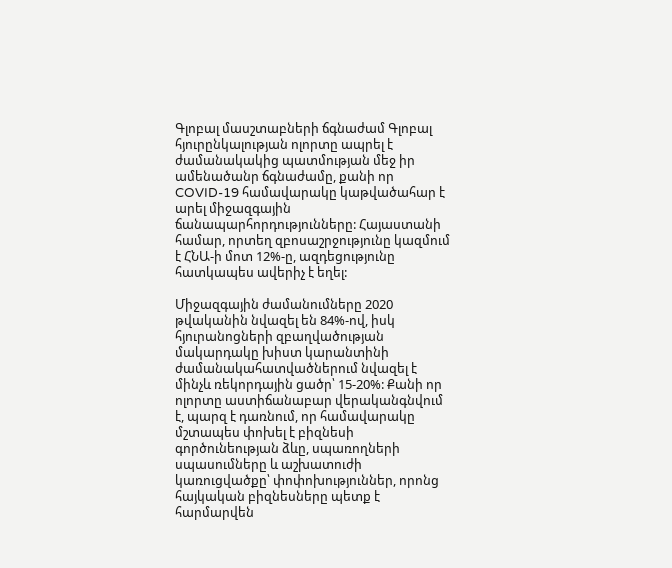Գլոբալ մասշտաբների ճգնաժամ Գլոբալ հյուրընկալության ոլորտը ապրել է ժամանակակից պատմության մեջ իր ամենածանր ճգնաժամը, քանի որ COVID-19 համավարակը կաթվածահար է արել միջազգային ճանապարհորդությունները: Հայաստանի համար, որտեղ զբոսաշրջությունը կազմում է ՀՆԱ-ի մոտ 12%-ը, ազդեցությունը հատկապես ավերիչ է եղել:

Միջազգային ժամանումները 2020 թվականին նվազել են 84%-ով, իսկ հյուրանոցների զբաղվածության մակարդակը խիստ կարանտինի ժամանակահատվածներում նվազել է մինչև ռեկորդային ցածր՝ 15-20%: Քանի որ ոլորտը աստիճանաբար վերականգնվում է, պարզ է դառնում, որ համավարակը մշտապես փոխել է բիզնեսի գործունեության ձևը, սպառողների սպասումները և աշխատուժի կառուցվածքը՝ փոփոխություններ, որոնց հայկական բիզնեսները պետք է հարմարվեն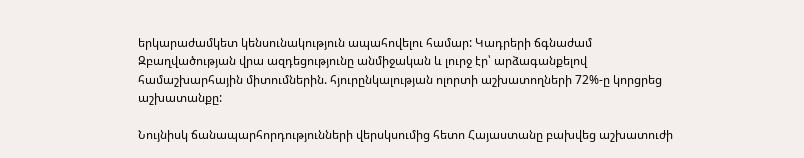երկարաժամկետ կենսունակություն ապահովելու համար: Կադրերի ճգնաժամ Զբաղվածության վրա ազդեցությունը անմիջական և լուրջ էր՝ արձագանքելով համաշխարհային միտումներին. հյուրընկալության ոլորտի աշխատողների 72%-ը կորցրեց աշխատանքը:

Նույնիսկ ճանապարհորդությունների վերսկսումից հետո Հայաստանը բախվեց աշխատուժի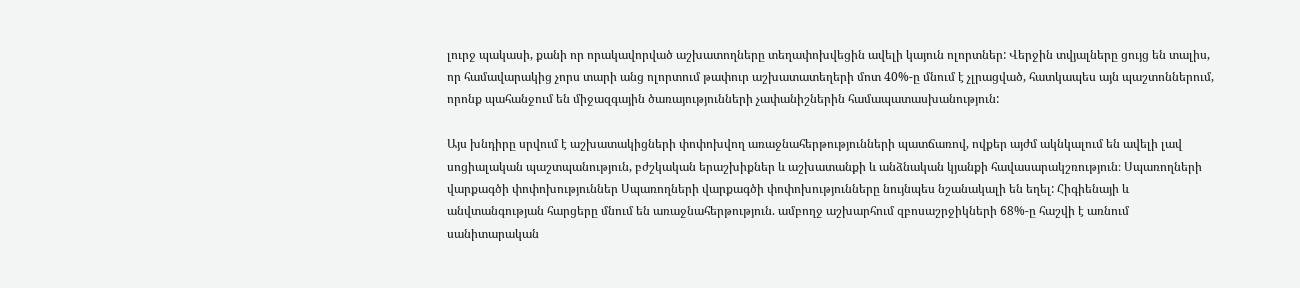լուրջ պակասի, քանի որ որակավորված աշխատողները տեղափոխվեցին ավելի կայուն ոլորտներ: Վերջին տվյալները ցույց են տալիս, որ համավարակից չորս տարի անց ոլորտում թափուր աշխատատեղերի մոտ 40%-ը մնում է չլրացված, հատկապես այն պաշտոններում, որոնք պահանջում են միջազգային ծառայությունների չափանիշներին համապատասխանություն:

Այս խնդիրը սրվում է աշխատակիցների փոփոխվող առաջնահերթությունների պատճառով, ովքեր այժմ ակնկալում են ավելի լավ սոցիալական պաշտպանություն, բժշկական երաշխիքներ և աշխատանքի և անձնական կյանքի հավասարակշռություն։ Սպառողների վարքագծի փոփոխություններ Սպառողների վարքագծի փոփոխությունները նույնպես նշանակալի են եղել: Հիգիենայի և անվտանգության հարցերը մնում են առաջնահերթություն. ամբողջ աշխարհում զբոսաշրջիկների 68%-ը հաշվի է առնում սանիտարական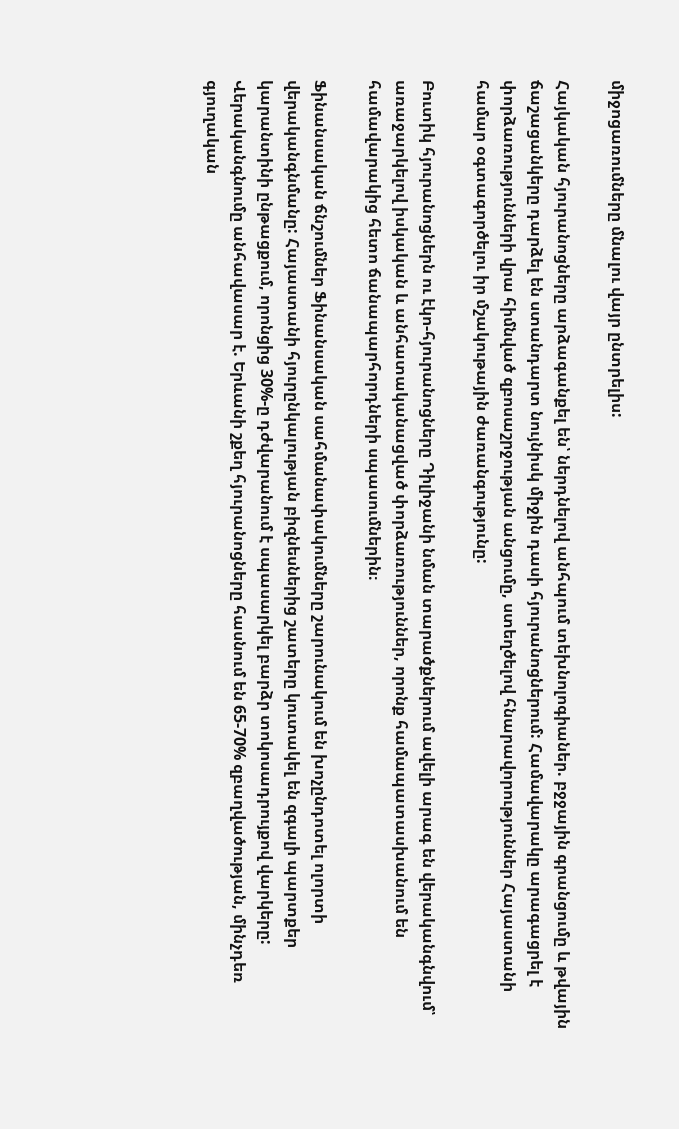միջոցառումները մնալու վայր ընտրելիս:

Հայկական հյուրանոցները արձագանքել են՝ ներդնելով անհպում տեխնոլոգիաներ. բջջային գրանցումը և թվային ճաշացանկերը դարձել են ստանդարտ նույնիսկ միջին դասի հյուրանոցներում: Համավարակը արագացրել է փորձառությունների վրա հիմնված զբոսաշրջության անցումը, ստեղծելով հնարավորություններ Հայաստանի համար օգտագործելու իր մշակութային ժառանգությունը:

Բուտիկ հյուրանոցներն ու էկո-հյուրանոցները Դիլիջանի նման տարածքներում ավելի արագ են վերականգնվում՝ առաջարկելով իսկական և անհատականացված փորձառություններ, որոնք համապատասխանում են համավարակից հետո ճանապարհորդների սպասումներին։

Ֆինանսական ճնշումներ Ֆինանսական սահմանափակումները շարունակում են խոչընդոտել ոլորտի վերականգնմանը: Հայաստանի հյուրընկալության բիզնեսներից շատերը կուտակել են զգալի պարտքեր կարանտինի ընթացքում, որոնցից 30%-ը դժվարանում է սպասարկել բարձր տոկոսադրույքով վարկերը: Վերականգնումը անհավասար է. Երևանի շքեղ հյուրանոցները հասնում են 65-70% զբաղվածության, մինչդեռ գյուղական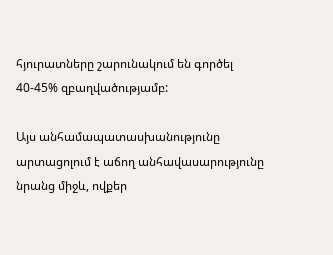հյուրատները շարունակում են գործել 40-45% զբաղվածությամբ:

Այս անհամապատասխանությունը արտացոլում է աճող անհավասարությունը նրանց միջև, ովքեր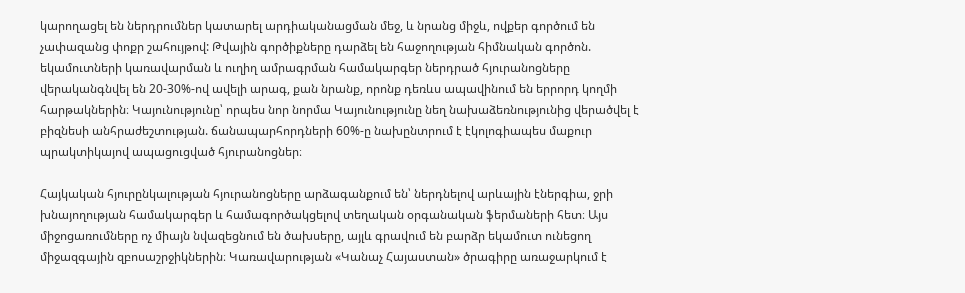կարողացել են ներդրումներ կատարել արդիականացման մեջ, և նրանց միջև, ովքեր գործում են չափազանց փոքր շահույթով: Թվային գործիքները դարձել են հաջողության հիմնական գործոն. եկամուտների կառավարման և ուղիղ ամրագրման համակարգեր ներդրած հյուրանոցները վերականգնվել են 20-30%-ով ավելի արագ, քան նրանք, որոնք դեռևս ապավինում են երրորդ կողմի հարթակներին։ Կայունությունը՝ որպես նոր նորմա Կայունությունը նեղ նախաձեռնությունից վերածվել է բիզնեսի անհրաժեշտության. ճանապարհորդների 60%-ը նախընտրում է էկոլոգիապես մաքուր պրակտիկայով ապացուցված հյուրանոցներ։

Հայկական հյուրընկալության հյուրանոցները արձագանքում են՝ ներդնելով արևային էներգիա, ջրի խնայողության համակարգեր և համագործակցելով տեղական օրգանական ֆերմաների հետ։ Այս միջոցառումները ոչ միայն նվազեցնում են ծախսերը, այլև գրավում են բարձր եկամուտ ունեցող միջազգային զբոսաշրջիկներին։ Կառավարության «Կանաչ Հայաստան» ծրագիրը առաջարկում է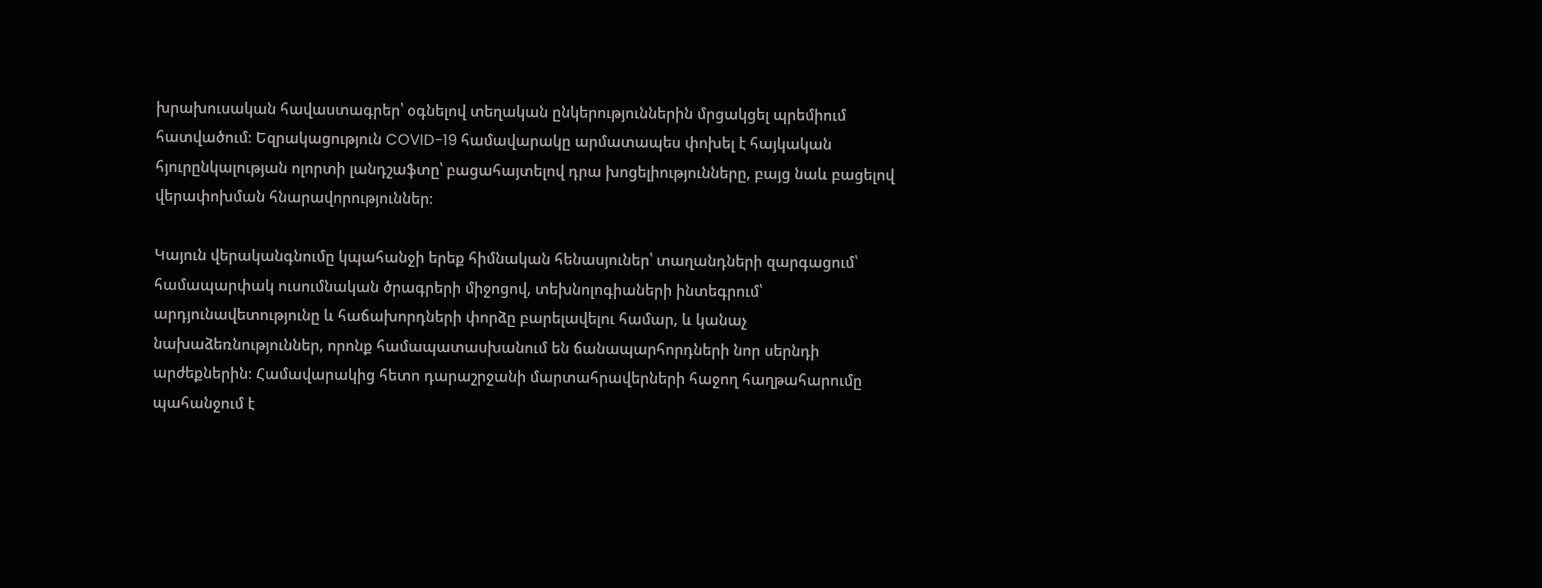խրախուսական հավաստագրեր՝ օգնելով տեղական ընկերություններին մրցակցել պրեմիում հատվածում։ Եզրակացություն COVID-19 համավարակը արմատապես փոխել է հայկական հյուրընկալության ոլորտի լանդշաֆտը՝ բացահայտելով դրա խոցելիությունները, բայց նաև բացելով վերափոխման հնարավորություններ։

Կայուն վերականգնումը կպահանջի երեք հիմնական հենասյուներ՝ տաղանդների զարգացում՝ համապարփակ ուսումնական ծրագրերի միջոցով, տեխնոլոգիաների ինտեգրում՝ արդյունավետությունը և հաճախորդների փորձը բարելավելու համար, և կանաչ նախաձեռնություններ, որոնք համապատասխանում են ճանապարհորդների նոր սերնդի արժեքներին։ Համավարակից հետո դարաշրջանի մարտահրավերների հաջող հաղթահարումը պահանջում է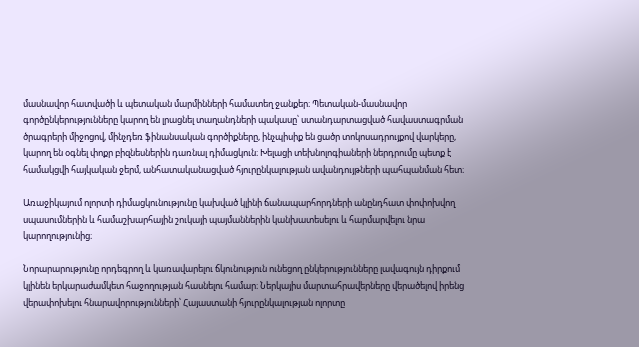մասնավոր հատվածի և պետական մարմինների համատեղ ջանքեր։ Պետական-մասնավոր գործընկերությունները կարող են լրացնել տաղանդների պակասը՝ ստանդարտացված հավաստագրման ծրագրերի միջոցով, մինչդեռ ֆինանսական գործիքները, ինչպիսիք են ցածր տոկոսադրույքով վարկերը, կարող են օգնել փոքր բիզնեսներին դառնալ դիմացկուն։ Խելացի տեխնոլոգիաների ներդրումը պետք է համակցվի հայկական ջերմ, անհատականացված հյուրընկալության ավանդույթների պահպանման հետ։

Առաջիկայում ոլորտի դիմացկունությունը կախված կլինի ճանապարհորդների անընդհատ փոփոխվող սպասումներին և համաշխարհային շուկայի պայմաններին կանխատեսելու և հարմարվելու նրա կարողությունից։

Նորարարությունը որդեգրող և կառավարելու ճկունություն ունեցող ընկերությունները լավագույն դիրքում կլինեն երկարաժամկետ հաջողության հասնելու համար։ Ներկայիս մարտահրավերները վերածելով իրենց վերափոխելու հնարավորությունների՝ Հայաստանի հյուրընկալության ոլորտը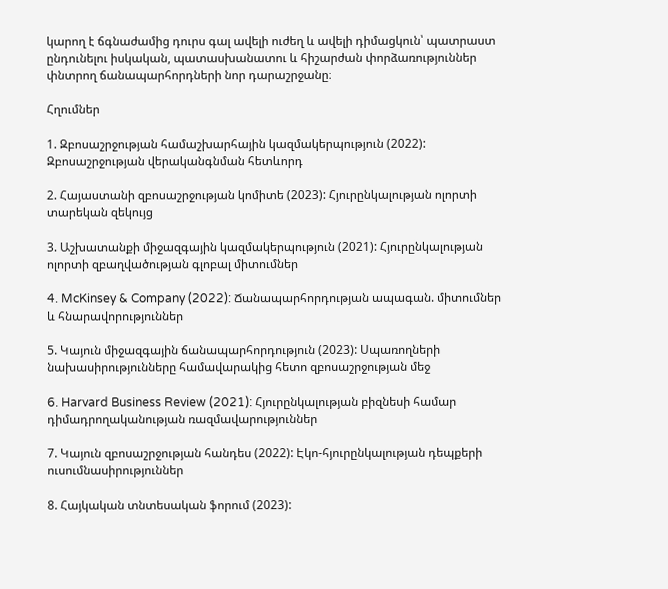կարող է ճգնաժամից դուրս գալ ավելի ուժեղ և ավելի դիմացկուն՝ պատրաստ ընդունելու իսկական, պատասխանատու և հիշարժան փորձառություններ փնտրող ճանապարհորդների նոր դարաշրջանը։

Հղումներ

1. Զբոսաշրջության համաշխարհային կազմակերպություն (2022): Զբոսաշրջության վերականգնման հետևորդ

2. Հայաստանի զբոսաշրջության կոմիտե (2023): Հյուրընկալության ոլորտի տարեկան զեկույց

3. Աշխատանքի միջազգային կազմակերպություն (2021): Հյուրընկալության ոլորտի զբաղվածության գլոբալ միտումներ

4. McKinsey & Company (2022): Ճանապարհորդության ապագան. միտումներ և հնարավորություններ

5. Կայուն միջազգային ճանապարհորդություն (2023): Սպառողների նախասիրությունները համավարակից հետո զբոսաշրջության մեջ

6. Harvard Business Review (2021): Հյուրընկալության բիզնեսի համար դիմադրողականության ռազմավարություններ

7. Կայուն զբոսաշրջության հանդես (2022): Էկո-հյուրընկալության դեպքերի ուսումնասիրություններ

8. Հայկական տնտեսական ֆորում (2023):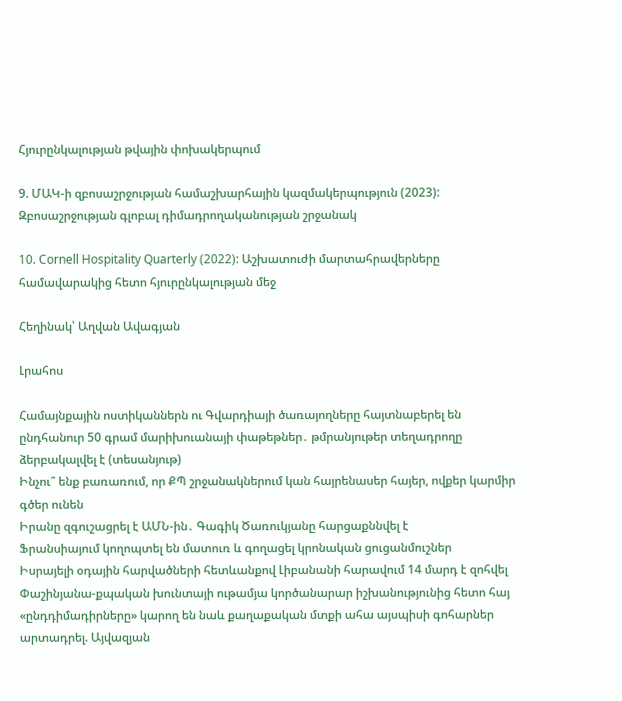Հյուրընկալության թվային փոխակերպում

9. ՄԱԿ-ի զբոսաշրջության համաշխարհային կազմակերպություն (2023): Զբոսաշրջության գլոբալ դիմադրողականության շրջանակ

10. Cornell Hospitality Quarterly (2022): Աշխատուժի մարտահրավերները համավարակից հետո հյուրընկալության մեջ

Հեղինակ՝ Աղվան Ավագյան

Լրահոս

Համայնքային ոստիկաններն ու Գվարդիայի ծառայողները հայտնաբերել են ընդհանուր 50 գրամ մարիխուանայի փաթեթներ․ թմրանյութեր տեղադրողը ձերբակալվել է (տեսանյութ)
Ինչու՞ ենք բառառում, որ ՔՊ շրջանակներում կան հայրենասեր հայեր, ովքեր կարմիր գծեր ունեն
Իրանը զգուշացրել է ԱՄՆ-ին․ Գագիկ Ծառուկյանը հարցաքննվել է
Ֆրանսիայում կողոպտել են մատուռ և գողացել կրոնական ցուցանմուշներ
Իսրայելի օդային հարվածների հետևանքով Լիբանանի հարավում 14 մարդ է զոհվել
Փաշինյանա-քպական խունտայի ութամյա կործանարար իշխանությունից հետո հայ «ընդդիմադիրները» կարող են նաև քաղաքական մտքի ահա այսպիսի գոհարներ արտադրել. Այվազյան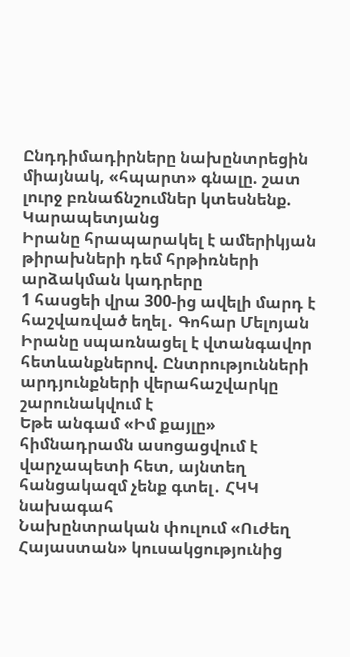Ընդդիմադիրները նախընտրեցին միայնակ, «հպարտ» գնալը. շատ լուրջ բռնաճնշումներ կտեսնենք. Կարապետյանց
Իրանը հրապարակել է ամերիկյան թիրախների դեմ հրթիռների արձակման կադրերը
1 հասցեի վրա 300-ից ավելի մարդ է հաշվառված եղել․ Գոհար Մելոյան
Իրանը սպառնացել է վտանգավոր հետևանքներով. Ընտրությունների արդյունքների վերահաշվարկը շարունակվում է
Եթե անգամ «Իմ քայլը» հիմնադրամն ասոցացվում է վարչապետի հետ, այնտեղ հանցակազմ չենք գտել․ ՀԿԿ նախագահ
Նախընտրական փուլում «Ուժեղ Հայաստան» կուսակցությունից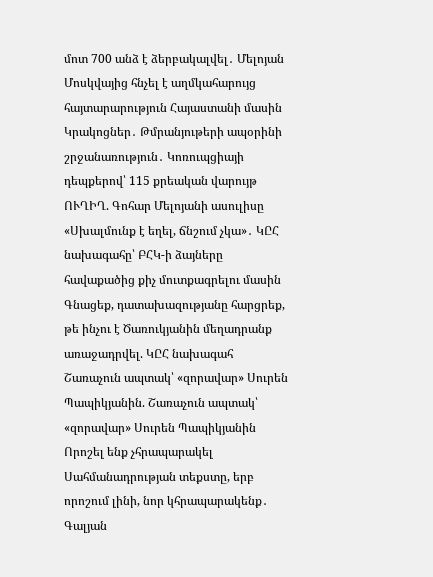մոտ 700 անձ է ձերբակալվել․ Մելոյան
Մոսկվայից հնչել է աղմկահարույց հայտարարություն Հայաստանի մասին
Կրակոցներ․ Թմրանյութերի ապօրինի շրջանառություն․ Կոռուպցիայի դեպքերով՝ 115 քրեական վարույթ
ՈՒՂԻՂ. Գոհար Մելոյանի ասուլիսը
«Սխալմունք է եղել, ճնշում չկա»․ ԿԸՀ նախագահը՝ ԲՀԿ-ի ձայները հավաքածից քիչ մուտքագրելու մասին
Գնացեք, դատախազությանը հարցրեք, թե ինչու է Ծառուկյանին մեղադրանք առաջադրվել. ԿԸՀ նախագահ
Շառաչուն ապտակ՝ «զորավար» Սուրեն Պապիկյանին. Շառաչուն ապտակ՝ «զորավար» Սուրեն Պապիկյանին
Որոշել ենք չհրապարակել Սահմանադրության տեքստը, երբ որոշում լինի, նոր կհրապարակենք․ Գալյան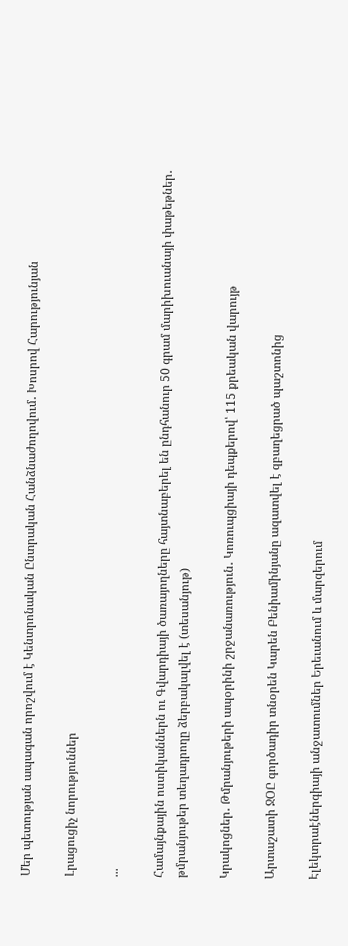Մեր պետության ապագան որոշվում է Կենտրոնական Ընտրական Հանձնաժողովում․ Խոսրով Հարությունյան

Լրացուցիչ նորություններ

...

Համայնքային ոստիկաններն ու Գվարդիայի ծառայողները հայտնաբերել են ընդհանուր 50 գրամ մարիխուանայի փաթեթներ․ թմրանյութեր տեղադրողը ձերբակալվել է (տեսանյութ)

Կրակոցներ․ Թմրանյութերի ապօրինի շրջանառություն․ Կոռուպցիայի դեպքերով՝ 115 քրեական վարույթ

Արտաշատի ՋՕԸ գործադիր տնօրեն Կարեն Բենիամինյանը ազատվել է զբաղեցրած պաշտոնից

Էլեկտրաէներգիայի անջատումներ Երեւանում և մարզերում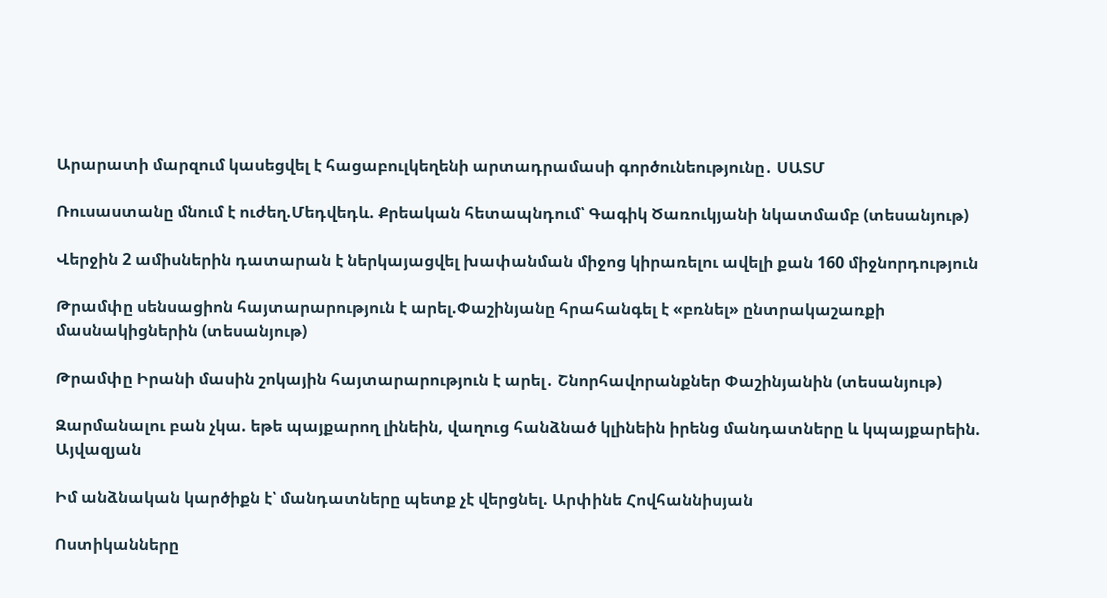Արարատի մարզում կասեցվել է հացաբուլկեղենի արտադրամասի գործունեությունը․ ՍԱՏՄ

Ռուսաստանը մնում է ուժեղ.Մեդվեդև. Քրեական հետապնդում՝ Գագիկ Ծառուկյանի նկատմամբ (տեսանյութ)

Վերջին 2 ամիսներին դատարան է ներկայացվել խափանման միջոց կիրառելու ավելի քան 160 միջնորդություն

Թրամփը սենսացիոն հայտարարություն է արել.Փաշինյանը հրահանգել է «բռնել» ընտրակաշառքի մասնակիցներին (տեսանյութ)

Թրամփը Իրանի մասին շոկային հայտարարություն է արել․ Շնորհավորանքներ Փաշինյանին (տեսանյութ)

Զարմանալու բան չկա. եթե պայքարող լինեին, վաղուց հանձնած կլինեին իրենց մանդատները և կպայքարեին. Այվազյան

Իմ անձնական կարծիքն է՝ մանդատները պետք չէ վերցնել. Արփինե Հովհաննիսյան

Ոստիկանները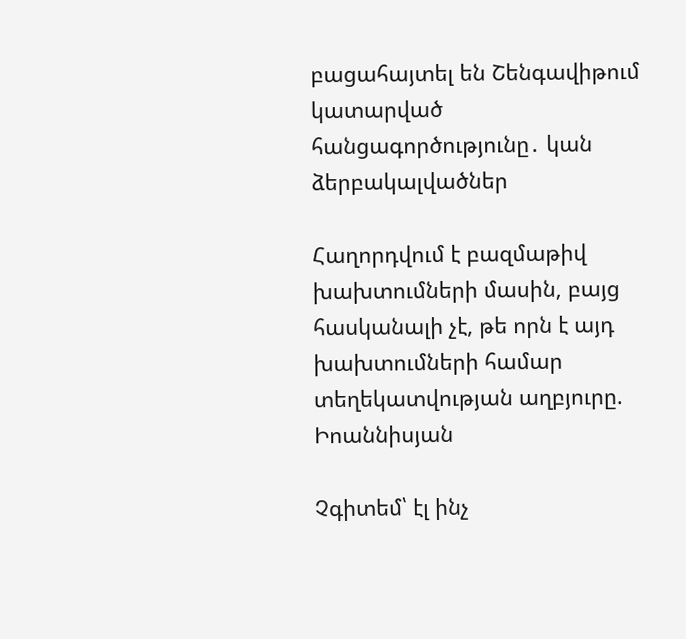բացահայտել են Շենգավիթում կատարված հանցագործությունը․ կան ձերբակալվածներ

Հաղորդվում է բազմաթիվ խախտումների մասին, բայց հասկանալի չէ, թե որն է այդ խախտումների համար տեղեկատվության աղբյուրը. Իոաննիսյան

Չգիտեմ՝ էլ ինչ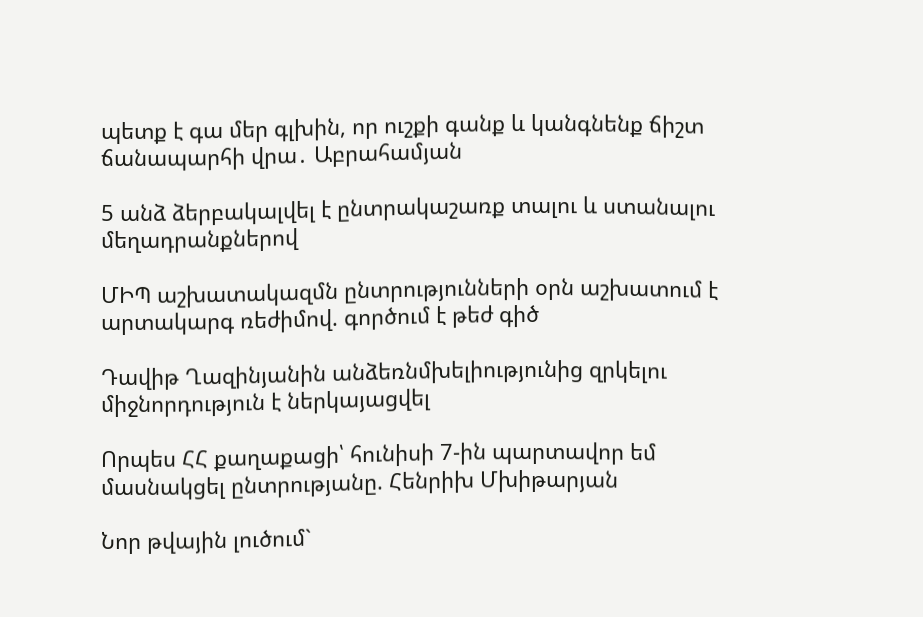պետք է գա մեր գլխին, որ ուշքի գանք և կանգնենք ճիշտ ճանապարհի վրա․ Աբրահամյան

5 անձ ձերբակալվել է ընտրակաշառք տալու և ստանալու մեղադրանքներով

ՄԻՊ աշխատակազմն ընտրությունների օրն աշխատում է արտակարգ ռեժիմով. գործում է թեժ գիծ

Դավիթ Ղազինյանին անձեռնմխելիությունից զրկելու միջնորդություն է ներկայացվել

Որպես ՀՀ քաղաքացի՝ հունիսի 7-ին պարտավոր եմ մասնակցել ընտրությանը. Հենրիխ Մխիթարյան

Նոր թվային լուծում`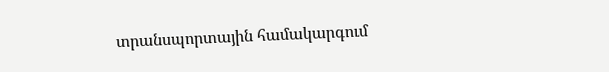տրանսպորտային համակարգում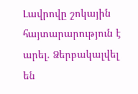Լավրովը շոկային հայտարարություն է արել. Ձերբակալվել են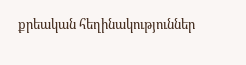քրեական հեղինակություններ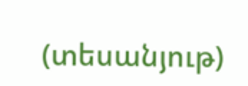(տեսանյութ)